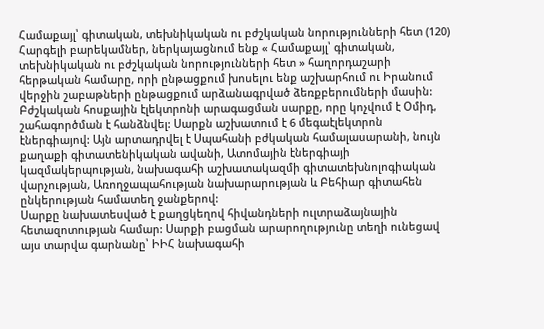Համաքայլ՝ գիտական, տեխնիկական ու բժշկական նորությունների հետ (120)
Հարգելի բարեկամներ, ներկայացնում ենք « Համաքայլ՝ գիտական, տեխնիկական ու բժշկական նորությունների հետ » հաղորդաշարի հերթական համարը, որի ընթացքում խոսելու ենք աշխարհում ու Իրանում վերջին շաբաթների ընթացքում արձանագրված ձեռքբերումների մասին:
Բժշկական հոսքային էլեկտրոնի արագացման սարքը, որը կոչվում է Օմիդ, շահագործման է հանձնվել: Սարքն աշխատում է 6 մեգաէլեկտրոն էներգիայով: Այն արտադրվել է Սպահանի բժկական համալասարանի, նույն քաղաքի գիտատենիկական ավանի, Ատոմային էներգիայի կազմակերպության, նախագահի աշխատակազմի գիտատեխնոլոգիական վարչության, Առողջապահության նախարարության և Բեհիար գիտահեն ընկերության համատեղ ջանքերով:
Սարքը նախատեսված է քաղցկեղով հիվանդների ուլտրաձայնային հետազոտության համար: Սարքի բացման արարողությունը տեղի ունեցավ այս տարվա գարնանը՝ ԻԻՀ նախագահի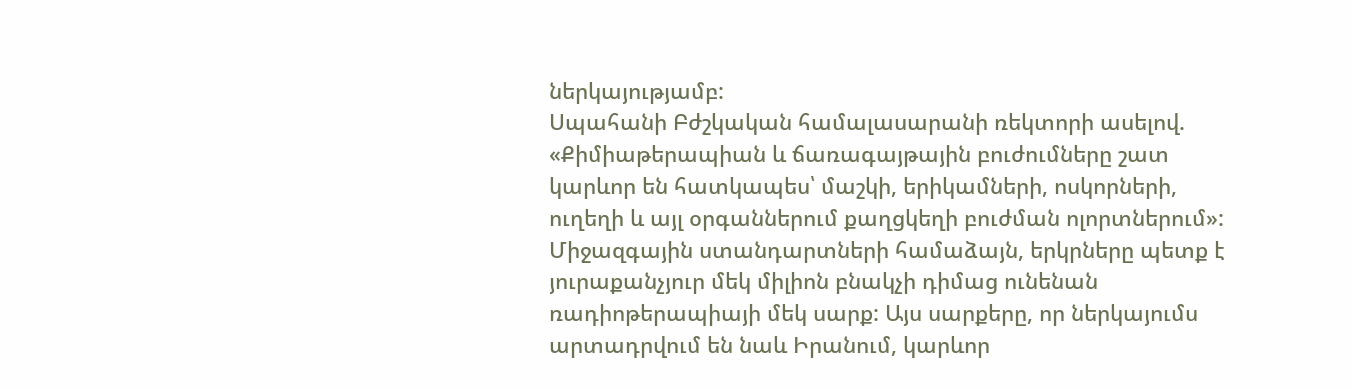ներկայությամբ:
Սպահանի Բժշկական համալասարանի ռեկտորի ասելով. «Քիմիաթերապիան և ճառագայթային բուժումները շատ կարևոր են հատկապես՝ մաշկի, երիկամների, ոսկորների, ուղեղի և այլ օրգաններում քաղցկեղի բուժման ոլորտներում»:
Միջազգային ստանդարտների համաձայն, երկրները պետք է յուրաքանչյուր մեկ միլիոն բնակչի դիմաց ունենան ռադիոթերապիայի մեկ սարք: Այս սարքերը, որ ներկայումս արտադրվում են նաև Իրանում, կարևոր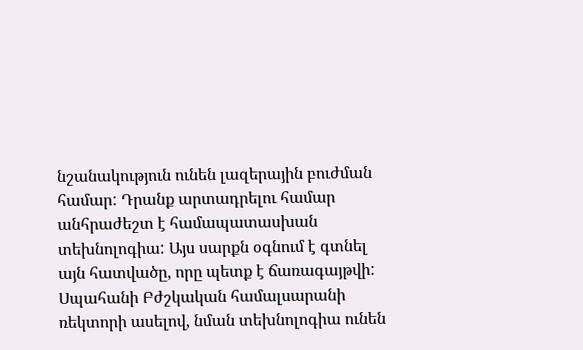նշանակություն ունեն լազերային բուժման համար: Դրանք արտադրելու համար անհրաժեշտ է համապատասխան տեխնոլոգիա: Այս սարքն օգնում է գտնել այն հատվածը, որը պետք է ճառագայթվի:
Սպահանի Բժշկական համալսարանի ռեկտորի ասելով, նման տեխնոլոգիա ունեն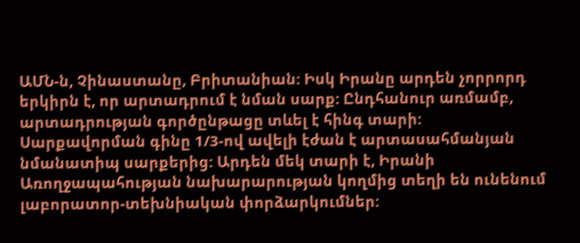ԱՄՆ-ն, Չինաստանը, Բրիտանիան: Իսկ Իրանը արդեն չորրորդ երկիրն է, որ արտադրում է նման սարք: Ընդհանուր առմամբ, արտադրության գործընթացը տևել է հինգ տարի: Սարքավորման գինը 1/3-ով ավելի էժան է արտասահմանյան նմանատիպ սարքերից: Արդեն մեկ տարի է, Իրանի Առողջապահության նախարարության կողմից տեղի են ունենում լաբորատոր-տեխնիական փորձարկումներ: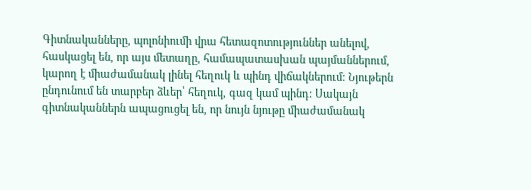Գիտնականները, պոլոնիումի վրա հետազոտություններ անելով, հասկացել են, որ այս մետաղը, համապատասխան պայմաններում, կարող է միաժամանակ լինել հեղուկ և պինդ վիճակներում: Նյութերն ընդունում են տարբեր ձևեր՝ հեղուկ, գազ կամ պինդ: Սակայն գիտնականներն ապացուցել են, որ նույն նյութը միաժամանակ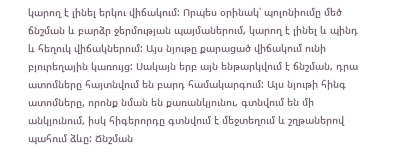կարող է լինել երկու վիճակում: Որպես օրինակ՝ պոլոնիումը մեծ ճնշման և բարձր ջերմության պայմաներում, կարող է լինել և պինդ և հեղուկ վիճակներում: Այս նյութը քարացած վիճակում ունի բյուրեղային կառույց: Սակայն երբ այն ենթարկվում է ճնշման, դրա ատոմները հայտնվում են բարդ համակարգում: Այս նյութի հինգ ատոմները, որոնք նման են քառանկյունու, գտնվում են մի անկյունում, իսկ հիգերորդը գտնվում է մեջտեղում և շղթաներով պահում ձևը: Ճնշման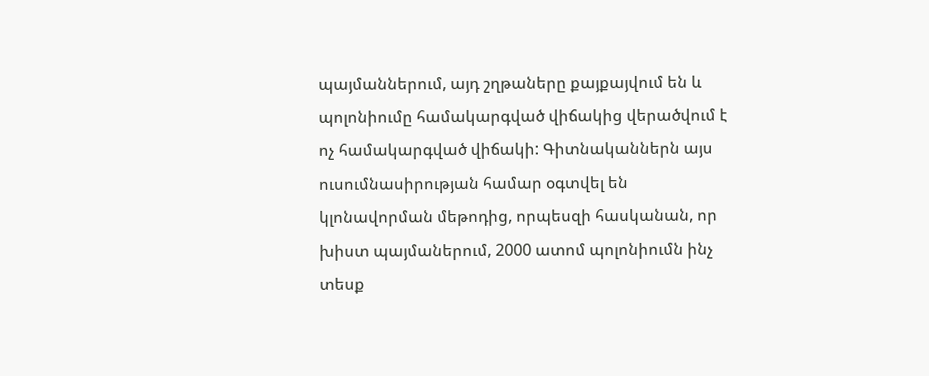պայմաններում, այդ շղթաները քայքայվում են և պոլոնիումը համակարգված վիճակից վերածվում է ոչ համակարգված վիճակի: Գիտնականներն այս ուսումնասիրության համար օգտվել են կլոնավորման մեթոդից, որպեսզի հասկանան, որ խիստ պայմաներում, 2000 ատոմ պոլոնիումն ինչ տեսք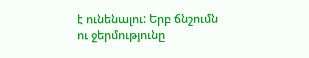է ունենալու: Երբ ճնշումն ու ջերմությունը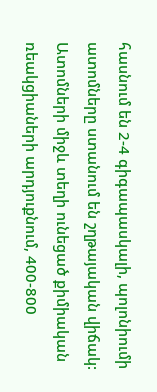հասնում են 2-4 գիգապասկալի, պոլոնիումի ատոմները ստանում են շղթայական վիճակ: Ատոմների միջև տեղի ունեցած քիմիական ռեակցիաների արդյուքնում, 400-800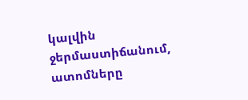կալվին ջերմաստիճանում, ատոմները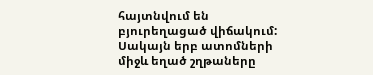հայտնվում են բյուրեղացած վիճակում: Սակայն երբ ատոմների միջև եղած շղթաները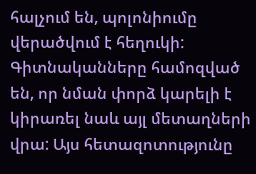հալչում են, պոլոնիումը վերածվում է հեղուկի: Գիտնականները համոզված են, որ նման փորձ կարելի է կիրառել նաև այլ մետաղների վրա: Այս հետազոտությունը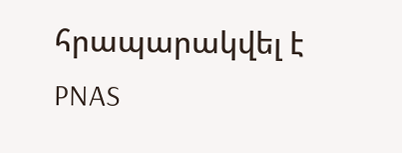հրապարակվել է PNAS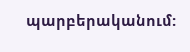պարբերականում: